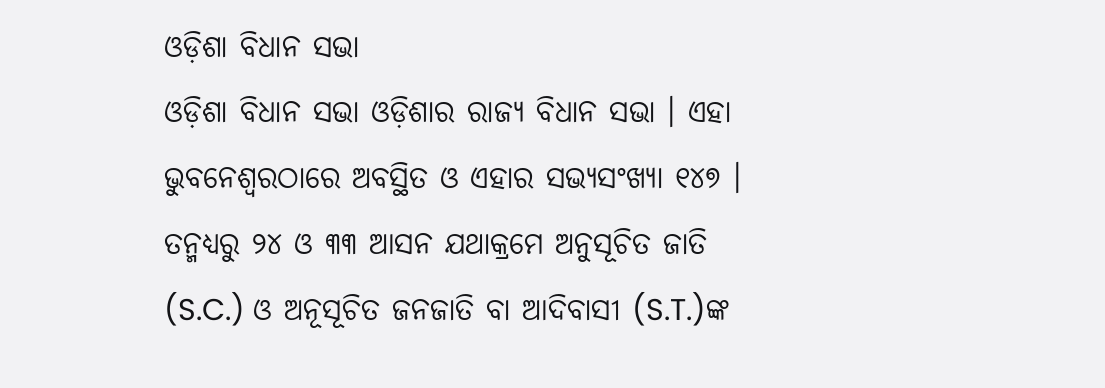ଓଡ଼ିଶା ବିଧାନ ସଭା
ଓଡ଼ିଶା ବିଧାନ ସଭା ଓଡ଼ିଶାର ରାଜ୍ୟ ବିଧାନ ସଭା । ଏହା ଭୁବନେଶ୍ୱରଠାରେ ଅବସ୍ଥିତ ଓ ଏହାର ସଭ୍ୟସଂଖ୍ୟା ୧୪୭ । ତନ୍ମଧ୍ୟରୁ ୨୪ ଓ ୩୩ ଆସନ ଯଥାକ୍ରମେ ଅନୁସୂଚିତ ଜାତି (S.C.) ଓ ଅନୂସୂଚିତ ଜନଜାତି ବା ଆଦିବାସୀ (S.T.)ଙ୍କ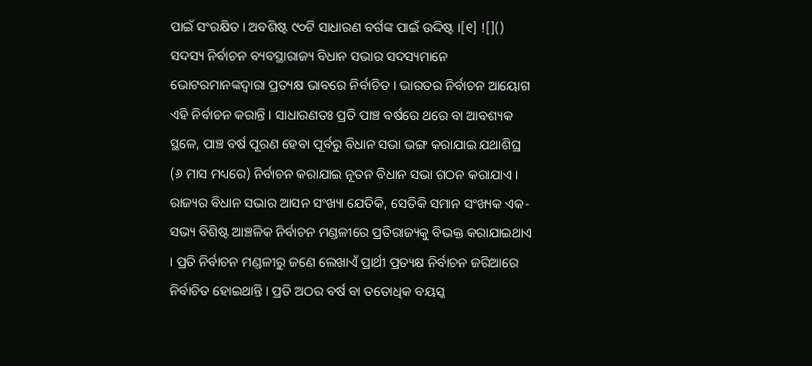ପାଇଁ ସଂରକ୍ଷିତ । ଅବଶିଷ୍ଟ ୯୦ଟି ସାଧାରଣ ବର୍ଗଙ୍କ ପାଇଁ ଉଦ୍ଦିଷ୍ଟ ।[୧] ![]()
ସଦସ୍ୟ ନିର୍ବାଚନ ବ୍ୟବସ୍ଥାରାଜ୍ୟ ବିଧାନ ସଭାର ସଦସ୍ୟମାନେ ଭୋଟରମାନଙ୍କଦ୍ୱାରା ପ୍ରତ୍ୟକ୍ଷ ଭାବରେ ନିର୍ବାଚିତ । ଭାରତର ନିର୍ବାଚନ ଆୟୋଗ ଏହି ନିର୍ବାଚନ କରାନ୍ତି । ସାଧାରଣତଃ ପ୍ରତି ପାଞ୍ଚ ବର୍ଷରେ ଥରେ ବା ଆବଶ୍ୟକ ସ୍ଥଳେ, ପାଞ୍ଚ ବର୍ଷ ପୂରଣ ହେବା ପୂର୍ବରୁ ବିଧାନ ସଭା ଭଙ୍ଗ କରାଯାଇ ଯଥାଶିଘ୍ର (୬ ମାସ ମଧ୍ୟରେ) ନିର୍ବାଚନ କରାଯାଇ ନୂତନ ବିଧାନ ସଭା ଗଠନ କରାଯାଏ । ରାଜ୍ୟର ବିଧାନ ସଭାର ଆସନ ସଂଖ୍ୟା ଯେତିକି, ସେତିକି ସମାନ ସଂଖ୍ୟକ ଏକ-ସଭ୍ୟ ବିଶିଷ୍ଟ ଆଞ୍ଚଳିକ ନିର୍ବାଚନ ମଣ୍ଡଳୀରେ ପ୍ରତିରାଜ୍ୟକୁ ବିଭକ୍ତ କରାଯାଇଥାଏ । ପ୍ରତି ନିର୍ବାଚନ ମଣ୍ଡଳୀରୁ ଜଣେ ଲେଖାଏଁ ପ୍ରାର୍ଥୀ ପ୍ରତ୍ୟକ୍ଷ ନିର୍ବାଚନ ଜରିଆରେ ନିର୍ବାଚିତ ହୋଇଥାନ୍ତି । ପ୍ରତି ଅଠର ବର୍ଷ ବା ତତୋଧିକ ବୟସ୍କ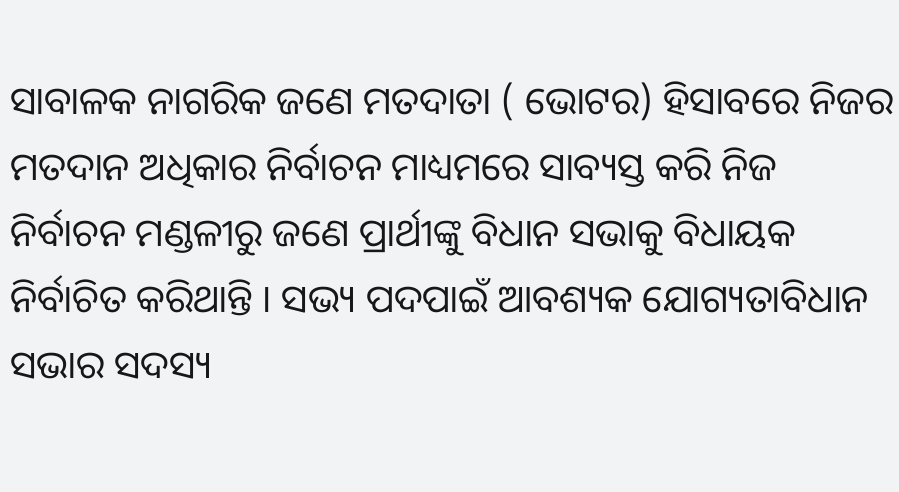ସାବାଳକ ନାଗରିକ ଜଣେ ମତଦାତା ( ଭୋଟର) ହିସାବରେ ନିଜର ମତଦାନ ଅଧିକାର ନିର୍ବାଚନ ମାଧ୍ୟମରେ ସାବ୍ୟସ୍ତ କରି ନିଜ ନିର୍ବାଚନ ମଣ୍ଡଳୀରୁ ଜଣେ ପ୍ରାର୍ଥୀଙ୍କୁ ବିଧାନ ସଭାକୁ ବିଧାୟକ ନିର୍ବାଚିତ କରିଥାନ୍ତି । ସଭ୍ୟ ପଦପାଇଁ ଆବଶ୍ୟକ ଯୋଗ୍ୟତାବିଧାନ ସଭାର ସଦସ୍ୟ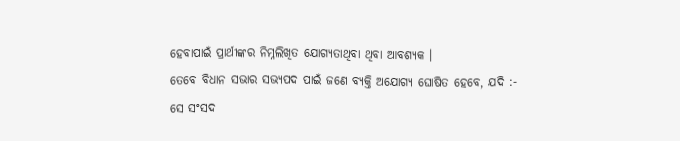ହେବାପାଇଁ ପ୍ରାର୍ଥୀଙ୍କର ନିମ୍ନଲିଖିତ ଯୋଗ୍ୟତାଥିବା ଥିବା ଆବଶ୍ୟକ ।
ତେବେ ବିଧାନ ସଭାର ସଭ୍ୟପଦ ପାଇଁ ଜଣେ ବ୍ୟକ୍ତି ଅଯୋଗ୍ୟ ଘୋଷିତ ହେବେ, ଯଦି :-
ସେ ସଂସଦ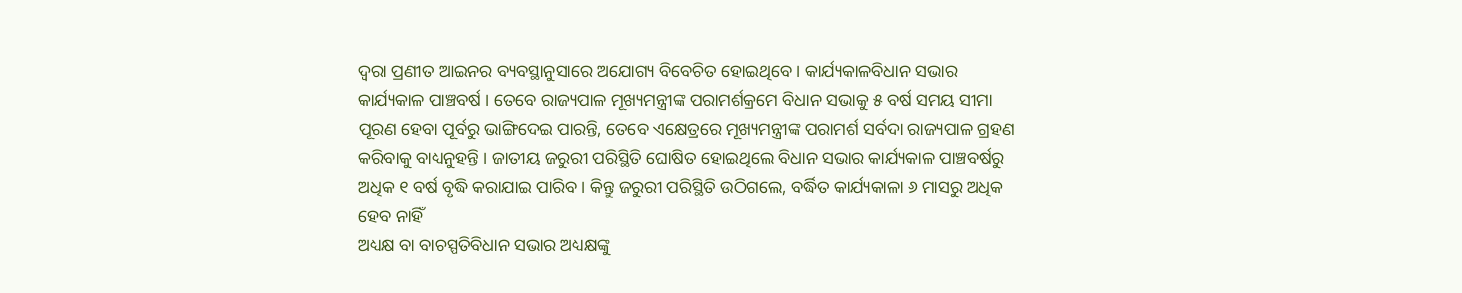ଦ୍ୱରା ପ୍ରଣୀତ ଆଇନର ବ୍ୟବସ୍ଥାନୁସାରେ ଅଯୋଗ୍ୟ ବିବେଚିତ ହୋଇଥିବେ । କାର୍ଯ୍ୟକାଳବିଧାନ ସଭାର କାର୍ଯ୍ୟକାଳ ପାଞ୍ଚବର୍ଷ । ତେବେ ରାଜ୍ୟପାଳ ମୂଖ୍ୟମନ୍ତ୍ରୀଙ୍କ ପରାମର୍ଶକ୍ରମେ ବିଧାନ ସଭାକୁ ୫ ବର୍ଷ ସମୟ ସୀମା ପୂରଣ ହେବା ପୂର୍ବରୁ ଭାଙ୍ଗିଦେଇ ପାରନ୍ତି, ତେବେ ଏକ୍ଷେତ୍ରରେ ମୂଖ୍ୟମନ୍ତ୍ରୀଙ୍କ ପରାମର୍ଶ ସର୍ବଦା ରାଜ୍ୟପାଳ ଗ୍ରହଣ କରିବାକୁ ବାଧ୍ୟନୁହନ୍ତି । ଜାତୀୟ ଜରୁରୀ ପରିସ୍ଥିତି ଘୋଷିତ ହୋଇଥିଲେ ବିଧାନ ସଭାର କାର୍ଯ୍ୟକାଳ ପାଞ୍ଚବର୍ଷରୁ ଅଧିକ ୧ ବର୍ଷ ବୃଦ୍ଧି କରାଯାଇ ପାରିବ । କିନ୍ତୁ ଜରୁରୀ ପରିସ୍ଥିତି ଉଠିଗଲେ, ବର୍ଦ୍ଧିତ କାର୍ଯ୍ୟକାଳା ୬ ମାସରୁ ଅଧିକ ହେବ ନାହିଁ
ଅଧ୍ୟକ୍ଷ ବା ବାଚସ୍ପତିବିଧାନ ସଭାର ଅଧ୍ୟକ୍ଷଙ୍କୁ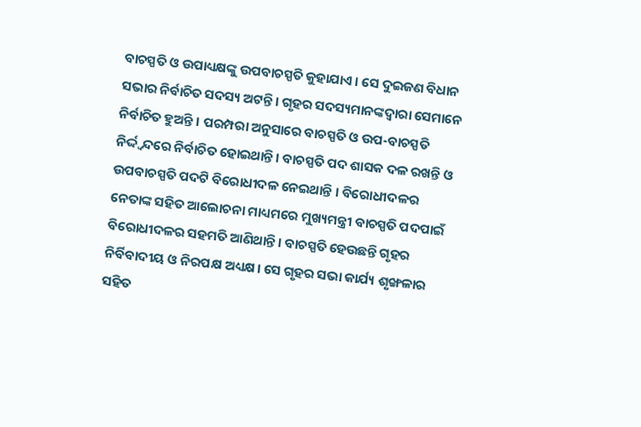ବାଚସ୍ପତି ଓ ଉପାଧ୍ୟକ୍ଷଙ୍କୁ ଉପବାଚସ୍ପତି କୁହାଯାଏ । ସେ ଦୁଇଜଣ ବିଧାନ ସଭାର ନିର୍ବାଚିତ ସଦସ୍ୟ ଅଟନ୍ତି । ଗୃହର ସଦସ୍ୟମାନଙ୍କଦ୍ୱାରା ସେମାନେ ନିର୍ବାଚିତ ହୁଅନ୍ତି । ପରମ୍ପରା ଅନୁସାରେ ବାଚସ୍ପତି ଓ ଉପ-ବାଚସ୍ପତି ନିର୍ଦ୍ଦ୍ୱନ୍ଦରେ ନିର୍ବାଚିତ ହୋଇଥାନ୍ତି । ବାଚସ୍ପତି ପଦ ଶାସକ ଦଳ ରଖନ୍ତି ଓ ଉପବାଚସ୍ପତି ପଦଟି ବିରୋଧୀଦଳ ନେଇଥାନ୍ତି । ବିରୋଧୀଦଳର ନେତାଙ୍କ ସହିତ ଆଲୋଚନା ମାଧ୍ୟମରେ ମୁଖ୍ୟମନ୍ତ୍ରୀ ବାଚସ୍ପତି ପଦପାଇଁ ବିରୋଧୀଦଳର ସହମତି ଆଣିଥାନ୍ତି । ବାଚସ୍ପତି ହେଉଛନ୍ତି ଗୃହର ନିର୍ବିବାଦୀୟ ଓ ନିରପକ୍ଷ ଅଧ୍ୟକ୍ଷ। ସେ ଗୃହର ସଭା କାର୍ଯ୍ୟ ଶୃଙ୍ଖଳାର ସହିତ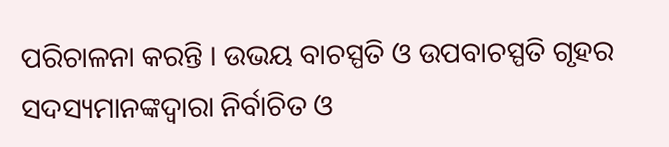ପରିଚାଳନା କରନ୍ତି । ଉଭୟ ବାଚସ୍ପତି ଓ ଉପବାଚସ୍ପତି ଗୃହର ସଦସ୍ୟମାନଙ୍କଦ୍ୱାରା ନିର୍ବାଚିତ ଓ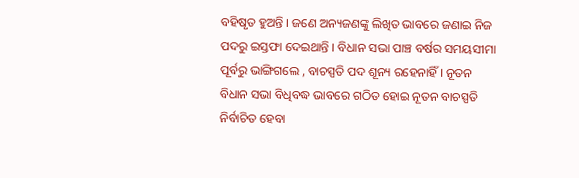ବହିଷୃତ ହୁଅନ୍ତି । ଜଣେ ଅନ୍ୟଜଣଙ୍କୁ ଲିଖିତ ଭାବରେ ଜଣାଇ ନିଜ ପଦରୁ ଇସ୍ତଫା ଦେଇଥାନ୍ତି । ବିଧାନ ସଭା ପାଞ୍ଚ ବର୍ଷର ସମୟସୀମା ପୂର୍ବରୁ ଭାଙ୍ଗିଗଲେ , ବାଚସ୍ପତି ପଦ ଶୂନ୍ୟ ରହେନାହିଁ । ନୂତନ ବିଧାନ ସଭା ବିଧିବଦ୍ଧ ଭାବରେ ଗଠିତ ହୋଇ ନୂତନ ବାଚସ୍ପତି ନିର୍ବାଚିତ ହେବା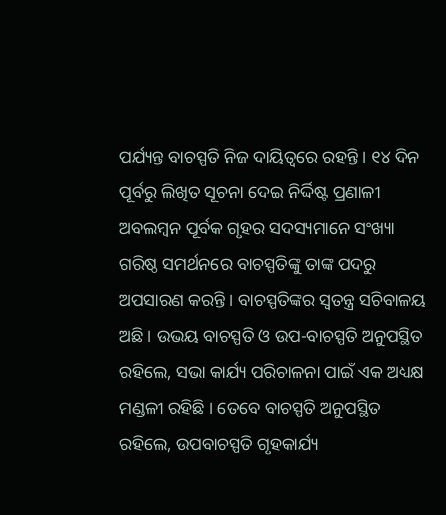ପର୍ଯ୍ୟନ୍ତ ବାଚସ୍ପତି ନିଜ ଦାୟିତ୍ୱରେ ରହନ୍ତି । ୧୪ ଦିନ ପୂର୍ବରୁ ଲିଖିତ ସୂଚନା ଦେଇ ନିର୍ଦ୍ଦିଷ୍ଟ ପ୍ରଣାଳୀ ଅବଲମ୍ବନ ପୂର୍ବକ ଗୃହର ସଦସ୍ୟମାନେ ସଂଖ୍ୟା ଗରିଷ୍ଠ ସମର୍ଥନରେ ବାଚସ୍ପତିଙ୍କୁ ତାଙ୍କ ପଦରୁ ଅପସାରଣ କରନ୍ତି । ବାଚସ୍ପତିଙ୍କର ସ୍ୱତନ୍ତ୍ର ସଚିବାଳୟ ଅଛି । ଉଭୟ ବାଚସ୍ପତି ଓ ଉପ-ବାଚସ୍ପତି ଅନୁପସ୍ଥିତ ରହିଲେ, ସଭା କାର୍ଯ୍ୟ ପରିଚାଳନା ପାଇଁ ଏକ ଅଧ୍ୟକ୍ଷ ମଣ୍ଡଳୀ ରହିଛି । ତେବେ ବାଚସ୍ପତି ଅନୁପସ୍ଥିତ ରହିଲେ, ଉପବାଚସ୍ପତି ଗୃହକାର୍ଯ୍ୟ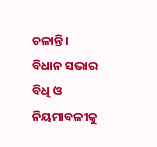ଚଳାନ୍ତି । ବିଧାନ ସଭାର ବିଧି ଓ ନିୟମାବଳୀକୁ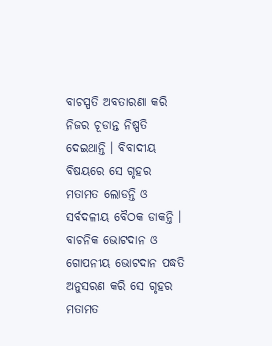ବାଚସ୍ପତି ଅବତାରଣା କରି ନିଜର ଚୂଡାନ୍ତ ନିଷ୍ପତି ଦେଇଥାନ୍ତି । ବିବାଦୀୟ ବିଷୟରେ ସେ ଗୃହର ମତାମତ ଲୋଡନ୍ତି ଓ ସର୍ବଦଳୀୟ ବୈଠକ ଡାକନ୍ତି । ବାଚନିକ ଭୋଟଦାନ ଓ ଗୋପନୀୟ ଭୋଟଦାନ ପଦ୍ଧତି ଅନୁସରଣ କରି ସେ ଗୃହର ମତାମତ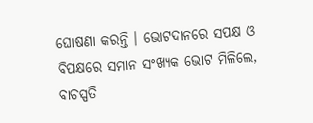ଘୋଷଣା କରନ୍ତି । ଭୋଟଦାନରେ ସପକ୍ଷ ଓ ବିପକ୍ଷରେ ସମାନ ସଂଖ୍ୟକ ଭୋଟ ମିଳିଲେ, ବାଚସ୍ପତି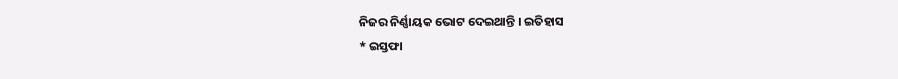ନିଜର ନିର୍ଣ୍ଣାୟକ ଭୋଟ ଦେଇଥାନ୍ତି । ଇତିହାସ
* ଇସ୍ତଫା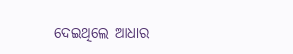ଦେଇଥିଲେ ଆଧାର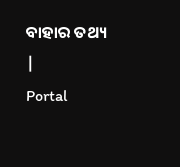ବାହାର ତଥ୍ୟ
|
Portal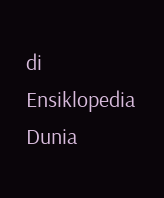di Ensiklopedia Dunia